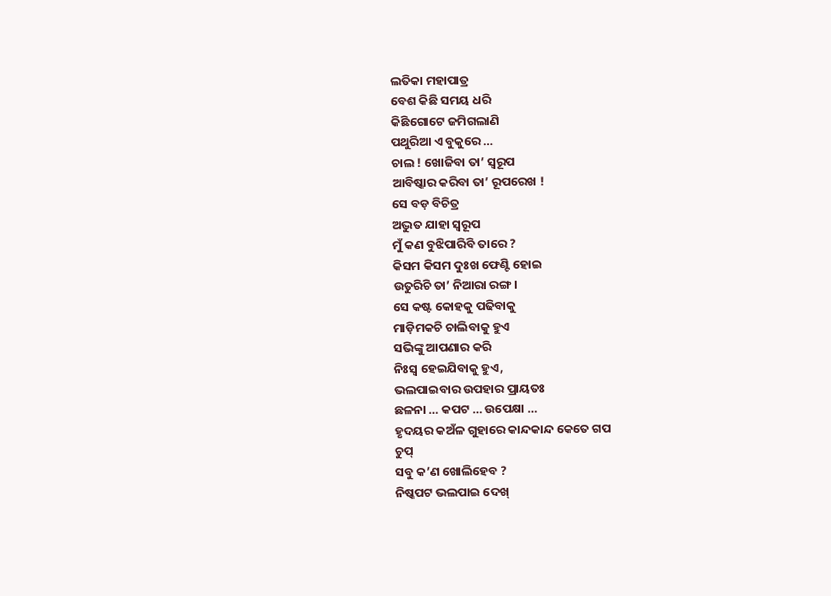ଲତିକା ମହାପାତ୍ର
ବେଶ କିଛି ସମୟ ଧରି
କିଛିଗୋଟେ ଜମିଗଲାଣି
ପଥୁରିଆ ଏ ବୁକୁରେ …
ଚାଲ ! ଖୋଜିବା ତା’ ସ୍ୱରୂପ
ଆବିଷ୍କାର କରିବା ତା’ ରୂପରେଖ !
ସେ ବଡ଼ ବିଚିତ୍ର
ଅଦ୍ଭୁତ ଯାହା ସ୍ୱରୂପ
ମୁଁ କଣ ବୁଝିପାରିବି ତାରେ ?
କିସମ କିସମ ଦୁଃଖ ଫେଣ୍ଟି ହୋଇ
ଉତୁରିଚି ତା’ ନିଆରା ରଙ୍ଗ ।
ସେ କଷ୍ଟ କୋହକୁ ପଢିବାକୁ
ମାଡ଼ିମକଚି ଚାଲିବାକୁ ହୁଏ
ସଭିଙ୍କୁ ଆପଣାର କରି
ନିଃସ୍ୱ ହେଇଯିବାକୁ ହୁଏ,
ଭଲପାଇବାର ଉପହାର ପ୍ରାୟତଃ
ଛଳନା … କପଟ … ଉପେକ୍ଷା …
ହୃଦୟର କଅଁଳ ଗୁହାରେ କାନ୍ଦକାନ୍ଦ କେତେ ଗପ
ଚୁପ୍
ସବୁ କ’ଣ ଖୋଲିହେବ ?
ନିଷ୍କପଟ ଭଲପାଇ ଦେଖ୍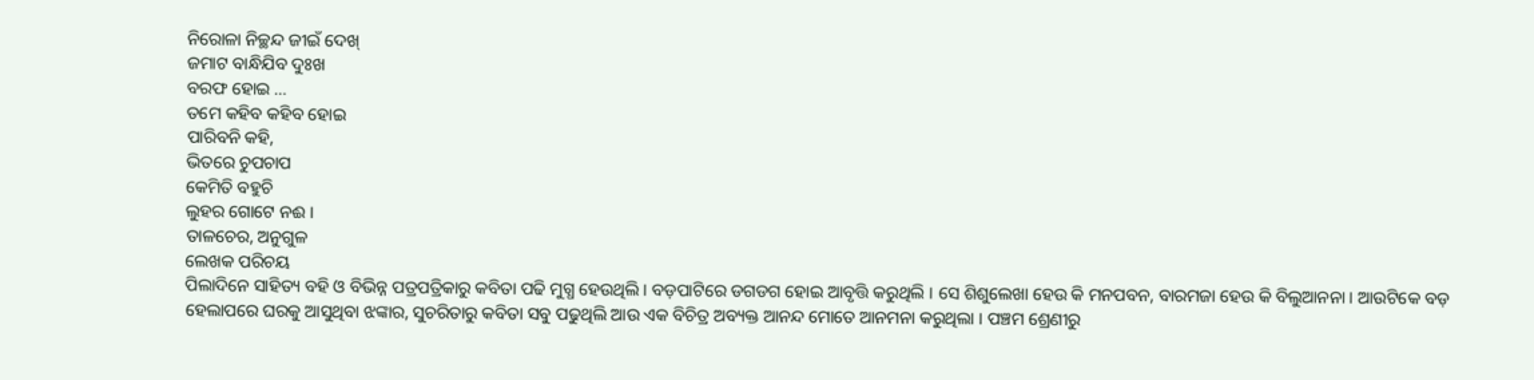ନିରୋଳା ନିଚ୍ଛନ୍ଦ ଜୀଇଁ ଦେଖ୍
ଜମାଟ ବାନ୍ଧିଯିବ ଦୁଃଖ
ବରଫ ହୋଇ …
ତମେ କହିବ କହିବ ହୋଇ
ପାରିବନି କହି,
ଭିତରେ ଚୁପଚାପ
କେମିତି ବହୁଚି
ଲୁହର ଗୋଟେ ନଈ ।
ତାଳଚେର, ଅନୁଗୁଳ
ଲେଖକ ପରିଚୟ
ପିଲାଦିନେ ସାହିତ୍ୟ ବହି ଓ ବିଭିନ୍ନ ପତ୍ରପତ୍ରିକାରୁ କବିତା ପଢି ମୁଗ୍ଧ ହେଉଥିଲି । ବଡ଼ପାଟିରେ ଡଗଡଗ ହୋଇ ଆବୃତ୍ତି କରୁଥିଲି । ସେ ଶିଶୁଲେଖା ହେଉ କି ମନପବନ, ବାରମଜା ହେଉ କି ବିଲୁଆନନା । ଆଉଟିକେ ବଡ଼ ହେଲାପରେ ଘରକୁ ଆସୁଥିବା ଝଙ୍କାର, ସୁଚରିତାରୁ କବିତା ସବୁ ପଢୁଥିଲି ଆଉ ଏକ ବିଚିତ୍ର ଅବ୍ୟକ୍ତ ଆନନ୍ଦ ମୋତେ ଆନମନା କରୁଥିଲା । ପଞ୍ଚମ ଶ୍ରେଣୀରୁ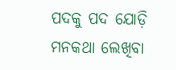ପଦକୁ ପଦ ଯୋଡ଼ି ମନକଥା ଲେଖିବା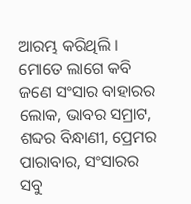ଆରମ୍ଭ କରିଥିଲି । ମୋତେ ଲାଗେ କବି ଜଣେ ସଂସାର ବାହାରର ଲୋକ, ଭାବର ସମ୍ରାଟ, ଶବ୍ଦର ବିନ୍ଧାଣୀ, ପ୍ରେମର ପାରାବାର, ସଂସାରର ସବୁ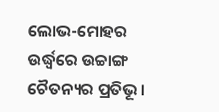ଲୋଭ-ମୋହର ଉର୍ଦ୍ଧ୍ଵରେ ଉଚ୍ଚାଙ୍ଗ ଚୈତନ୍ୟର ପ୍ରତିଭୂ ।